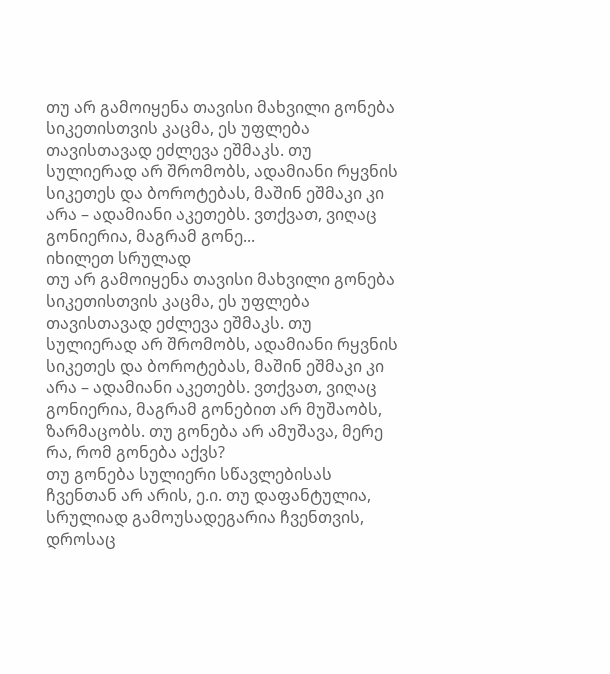თუ არ გამოიყენა თავისი მახვილი გონება სიკეთისთვის კაცმა, ეს უფლება თავისთავად ეძლევა ეშმაკს. თუ სულიერად არ შრომობს, ადამიანი რყვნის სიკეთეს და ბოროტებას, მაშინ ეშმაკი კი არა – ადამიანი აკეთებს. ვთქვათ, ვიღაც გონიერია, მაგრამ გონე...
იხილეთ სრულად
თუ არ გამოიყენა თავისი მახვილი გონება სიკეთისთვის კაცმა, ეს უფლება თავისთავად ეძლევა ეშმაკს. თუ სულიერად არ შრომობს, ადამიანი რყვნის სიკეთეს და ბოროტებას, მაშინ ეშმაკი კი არა – ადამიანი აკეთებს. ვთქვათ, ვიღაც გონიერია, მაგრამ გონებით არ მუშაობს, ზარმაცობს. თუ გონება არ ამუშავა, მერე რა, რომ გონება აქვს?
თუ გონება სულიერი სწავლებისას ჩვენთან არ არის, ე.ი. თუ დაფანტულია, სრულიად გამოუსადეგარია ჩვენთვის, დროსაც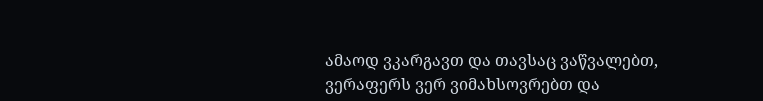ამაოდ ვკარგავთ და თავსაც ვაწვალებთ, ვერაფერს ვერ ვიმახსოვრებთ და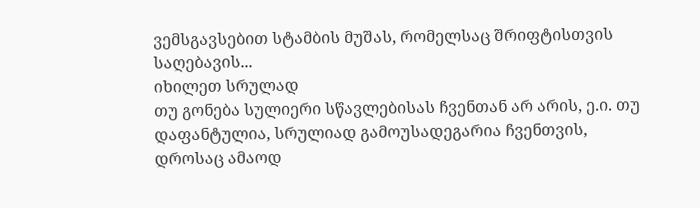ვემსგავსებით სტამბის მუშას, რომელსაც შრიფტისთვის საღებავის...
იხილეთ სრულად
თუ გონება სულიერი სწავლებისას ჩვენთან არ არის, ე.ი. თუ დაფანტულია, სრულიად გამოუსადეგარია ჩვენთვის, დროსაც ამაოდ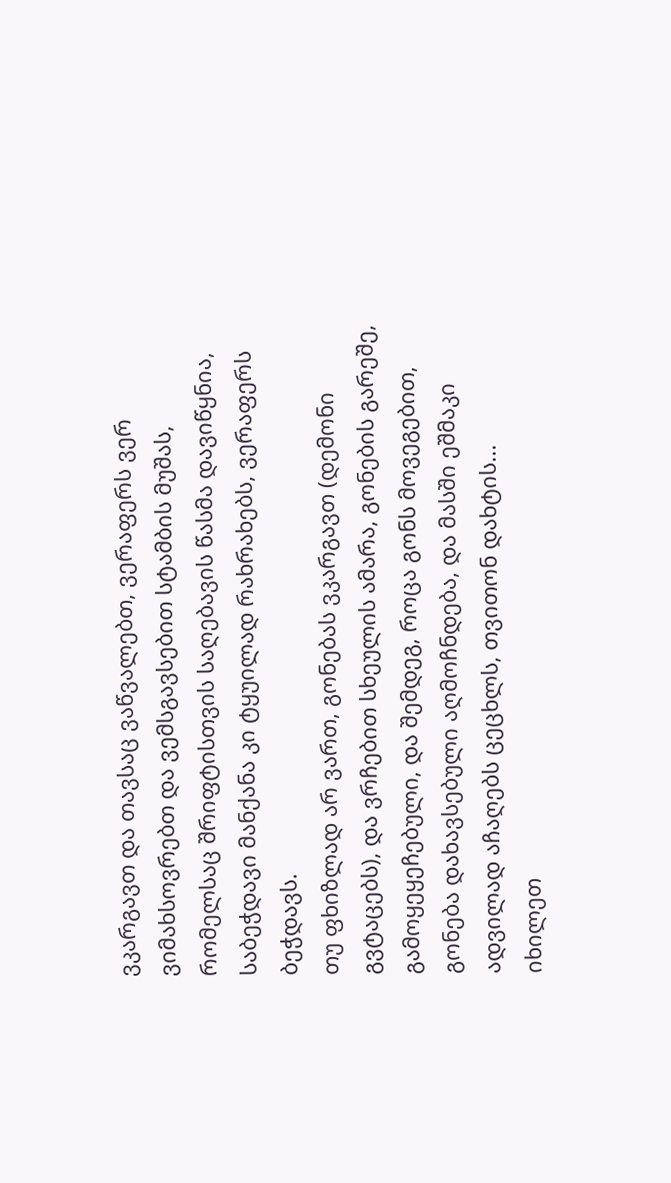ვკარგავთ და თავსაც ვაწვალებთ, ვერაფერს ვერ ვიმახსოვრებთ და ვემსგავსებით სტამბის მუშას, რომელსაც შრიფტისთვის საღებავის წასმა დავიწყნია, საბეჭდავი მანქანა კი ტყუილად რახრახებს, ვერაფერს ბეჭდავს.
თუ ფხიზლად არ ვართ, გონებას ვკარგავთ (დემონი გვტაცებს), და ვრჩებით სხეულის ამარა, გონების გარეშე, გამოყეყეჩებული, და შემდეგ, როცა გონს მოვეგებით, გონება დახავსებული აღმოჩნდება, და მასში ეშმაკი ადვილად აჩაღებს ცეცხლს, თვითონ დახტის...
იხილეთ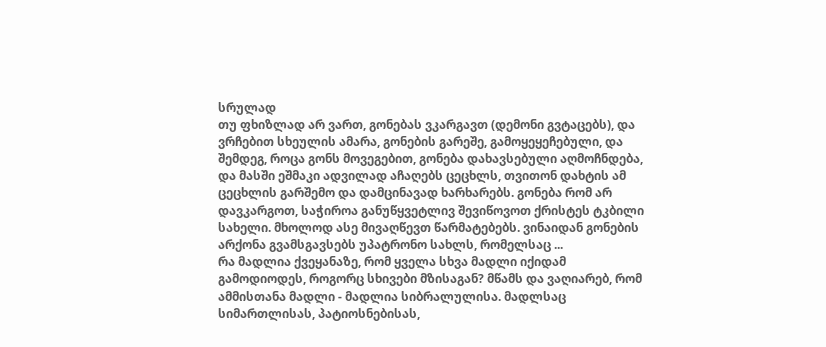სრულად
თუ ფხიზლად არ ვართ, გონებას ვკარგავთ (დემონი გვტაცებს), და ვრჩებით სხეულის ამარა, გონების გარეშე, გამოყეყეჩებული, და შემდეგ, როცა გონს მოვეგებით, გონება დახავსებული აღმოჩნდება, და მასში ეშმაკი ადვილად აჩაღებს ცეცხლს, თვითონ დახტის ამ ცეცხლის გარშემო და დამცინავად ხარხარებს. გონება რომ არ დავკარგოთ, საჭიროა განუწყვეტლივ შევიწოვოთ ქრისტეს ტკბილი სახელი. მხოლოდ ასე მივაღწევთ წარმატებებს. ვინაიდან გონების არქონა გვამსგავსებს უპატრონო სახლს, რომელსაც ...
რა მადლია ქვეყანაზე, რომ ყველა სხვა მადლი იქიდამ გამოდიოდეს, როგორც სხივები მზისაგან? მწამს და ვაღიარებ, რომ ამმისთანა მადლი - მადლია სიბრალულისა. მადლსაც სიმართლისას, პატიოსნებისას,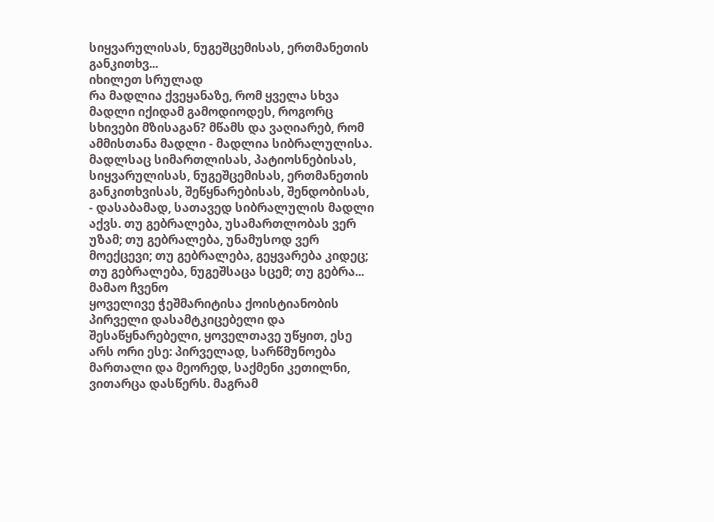სიყვარულისას, ნუგეშცემისას, ერთმანეთის განკითხვ...
იხილეთ სრულად
რა მადლია ქვეყანაზე, რომ ყველა სხვა მადლი იქიდამ გამოდიოდეს, როგორც სხივები მზისაგან? მწამს და ვაღიარებ, რომ ამმისთანა მადლი - მადლია სიბრალულისა. მადლსაც სიმართლისას, პატიოსნებისას, სიყვარულისას, ნუგეშცემისას, ერთმანეთის განკითხვისას, შეწყნარებისას, შენდობისას, - დასაბამად, სათავედ სიბრალულის მადლი აქვს. თუ გებრალება, უსამართლობას ვერ უზამ; თუ გებრალება, უნამუსოდ ვერ მოექცევი; თუ გებრალება, გეყვარება კიდეც; თუ გებრალება, ნუგეშსაცა სცემ; თუ გებრა...
მამაო ჩვენო
ყოველივე ჭეშმარიტისა ქოისტიანობის პირველი დასამტკიცებელი და შესაწყნარებელი, ყოველთავე უწყით, ესე არს ორი ესე: პირველად, სარწმუნოება მართალი და მეორედ, საქმენი კეთილნი, ვითარცა დასწერს. მაგრამ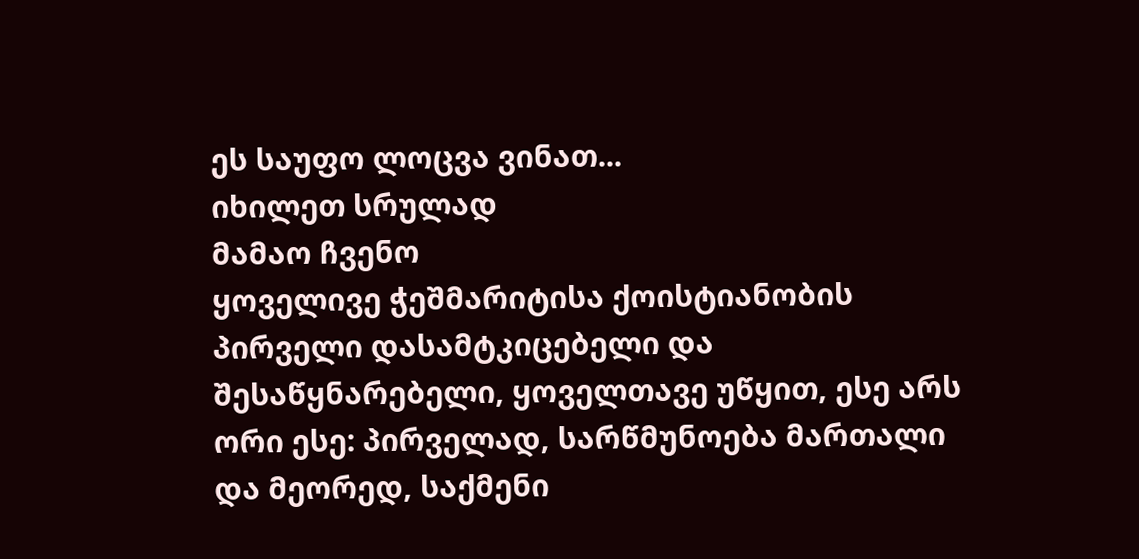ეს საუფო ლოცვა ვინათ...
იხილეთ სრულად
მამაო ჩვენო
ყოველივე ჭეშმარიტისა ქოისტიანობის პირველი დასამტკიცებელი და შესაწყნარებელი, ყოველთავე უწყით, ესე არს ორი ესე: პირველად, სარწმუნოება მართალი და მეორედ, საქმენი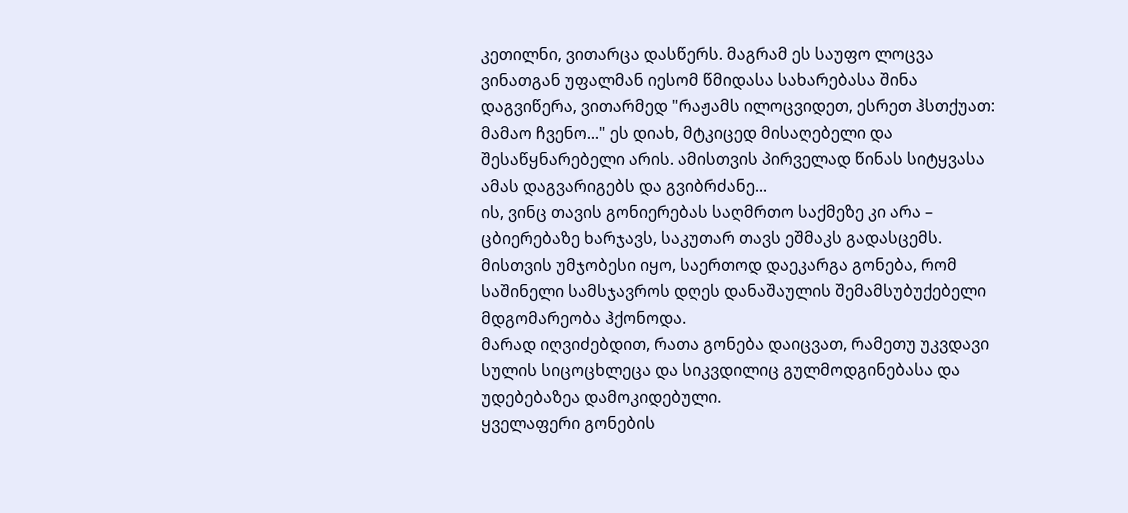კეთილნი, ვითარცა დასწერს. მაგრამ ეს საუფო ლოცვა ვინათგან უფალმან იესომ წმიდასა სახარებასა შინა დაგვიწერა, ვითარმედ "რაჟამს ილოცვიდეთ, ესრეთ ჰსთქუათ: მამაო ჩვენო..." ეს დიახ, მტკიცედ მისაღებელი და შესაწყნარებელი არის. ამისთვის პირველად წინას სიტყვასა ამას დაგვარიგებს და გვიბრძანე...
ის, ვინც თავის გონიერებას საღმრთო საქმეზე კი არა – ცბიერებაზე ხარჯავს, საკუთარ თავს ეშმაკს გადასცემს. მისთვის უმჯობესი იყო, საერთოდ დაეკარგა გონება, რომ საშინელი სამსჯავროს დღეს დანაშაულის შემამსუბუქებელი მდგომარეობა ჰქონოდა.
მარად იღვიძებდით, რათა გონება დაიცვათ, რამეთუ უკვდავი სულის სიცოცხლეცა და სიკვდილიც გულმოდგინებასა და უდებებაზეა დამოკიდებული.
ყველაფერი გონების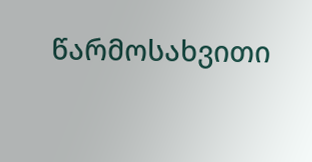წარმოსახვითი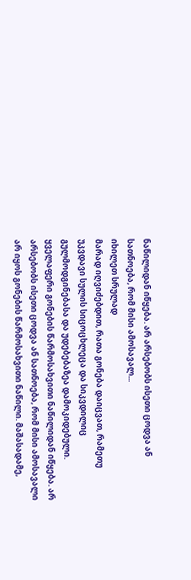ნაწილიდან იწყება. არ არსებობს ისეთი ცოდვა ან სათნოება, რომ მისი ამოსავალ...
იხილეთ სრულად
მარად იღვიძებდით, რათა გონება დაიცვათ, რამეთუ უკვდავი სულის სიცოცხლეცა და სიკვდილიც გულმოდგინებასა და უდებებაზეა დამოკიდებული.
ყველაფერი გონების წარმოსახვითი ნაწილიდან იწყება. არ არსებობს ისეთი ცოდვა ან სათნოება, რომ მისი ამოსავალი არ იყოს გონების წარმოსახვითი ნაწილი. მაშასადამე,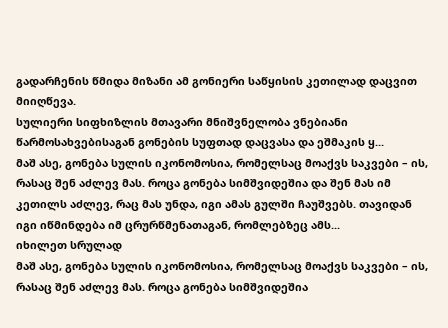გადარჩენის წმიდა მიზანი ამ გონიერი საწყისის კეთილად დაცვით მიიღწევა.
სულიერი სიფხიზლის მთავარი მნიშვნელობა ვნებიანი წარმოსახვებისაგან გონების სუფთად დაცვასა და ეშმაკის ყ...
მაშ ასე, გონება სულის იკონომოსია, რომელსაც მოაქვს საკვები – ის, რასაც შენ აძლევ მას. როცა გონება სიმშვიდეშია და შენ მას იმ კეთილს აძლევ, რაც მას უნდა, იგი ამას გულში ჩაუშვებს. თავიდან იგი იწმინდება იმ ცრურწმენათაგან, რომლებზეც ამს...
იხილეთ სრულად
მაშ ასე, გონება სულის იკონომოსია, რომელსაც მოაქვს საკვები – ის, რასაც შენ აძლევ მას. როცა გონება სიმშვიდეშია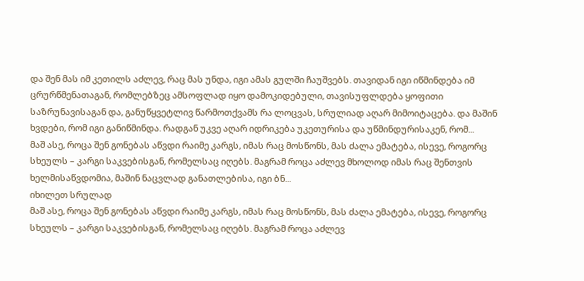და შენ მას იმ კეთილს აძლევ, რაც მას უნდა, იგი ამას გულში ჩაუშვებს. თავიდან იგი იწმინდება იმ ცრურწმენათაგან, რომლებზეც ამსოფლად იყო დამოკიდებული, თავისუფლდება ყოფითი საზრუნავისაგან და, განუწყვეტლივ წარმოთქვამს რა ლოცვას, სრულიად აღარ მიმოიტაცება. და მაშინ ხვდები, რომ იგი განიწმინდა. რადგან უკვე აღარ იდრიკება უკეთურისა და უწმინდურისაკენ, რომ...
მაშ ასე, როცა შენ გონებას აწვდი რაიმე კარგს, იმას რაც მოსწონს, მას ძალა ემატება, ისევე, როგორც სხეულს – კარგი საკვებისგან, რომელსაც იღებს. მაგრამ როცა აძლევ მხოლოდ იმას რაც შენთვის ხელმისაწვდომია, მაშინ ნაცვლად განათლებისა, იგი ბნ...
იხილეთ სრულად
მაშ ასე, როცა შენ გონებას აწვდი რაიმე კარგს, იმას რაც მოსწონს, მას ძალა ემატება, ისევე, როგორც სხეულს – კარგი საკვებისგან, რომელსაც იღებს. მაგრამ როცა აძლევ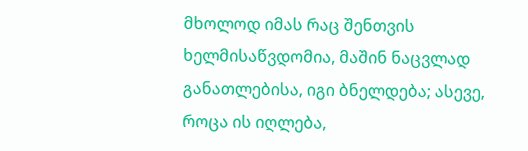მხოლოდ იმას რაც შენთვის ხელმისაწვდომია, მაშინ ნაცვლად განათლებისა, იგი ბნელდება; ასევე, როცა ის იღლება,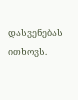დასვენებას ითხოვს.